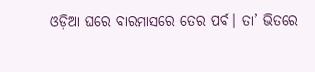ଓଡ଼ିଆ ଘରେ ବାରମାସରେ ତେର ପର୍ବ। ତା’ ଭିତରେ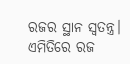ରଜର ସ୍ଥାନ ସ୍ୱତନ୍ତ୍ର। ଏମିତିରେ ରଜ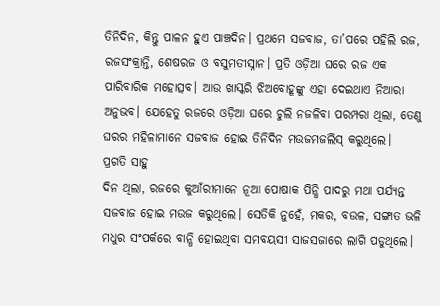ତିନିଦିନ, କିନ୍ତୁ ପାଳନ ହୁଏ ପାଞ୍ଚଦିନ। ପ୍ରଥମେ ସଜବାଜ, ତା’ପରେ ପହିଲି ରଜ, ରଜସଂକ୍ରାନ୍ତି, ଶେଷରଜ ଓ ବସୁମତୀସ୍ନାନ। ପ୍ରତି ଓଡ଼ିଆ ଘରେ ରଜ ଏକ ପାରିବାରିକ ମହୋତ୍ସବ। ଆଉ ଖାସ୍କରି ଝିଅବୋହୂଙ୍କୁ ଏହା ଦେଇଥାଏ ନିଆରା ଅନୁଭବ। ଯେହେତୁ ରଜରେ ଓଡ଼ିଆ ଘରେ ଚୁଲି ନଜଳିବା ପରମ୍ପରା ଥିଲା, ତେଣୁ ଘରର ମହିଳାମାନେ ସଜବାଜ ହୋଇ ତିନିଦିନ ମଉଜମଜଲିସ୍ କରୁଥିଲେ।
ପ୍ରଗତି ସାହୁ
ଦିନ ଥିଲା, ରଜରେ କୁଆଁରୀମାନେ ନୂଆ ପୋଷାକ ପିନ୍ଧି ପାଦରୁ ମଥା ପର୍ଯ୍ୟନ୍ତ ସଜବାଜ ହୋଇ ମଉଜ କରୁଥିଲେ। ସେତିକି ନୁହେଁ, ମକର, ବଉଳ, ସଙ୍ଗାତ ଭଳି ମଧୁର ସଂପର୍କରେ ବାନ୍ଧି ହୋଇଥିବା ସମବୟସୀ ସାଜସଜାରେ ଲାଗି ପଡୁଥିଲେ।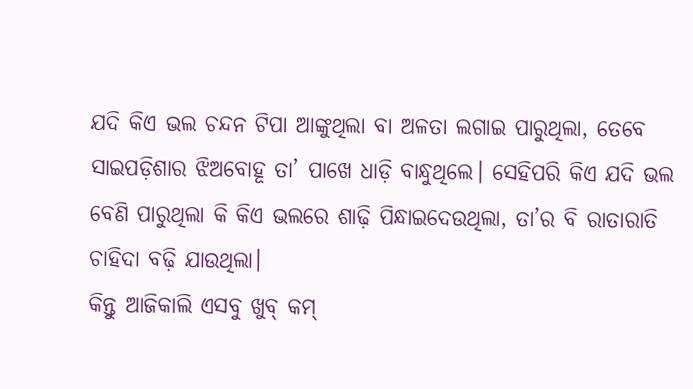ଯଦି କିଏ ଭଲ ଚନ୍ଦନ ଟିପା ଆଙ୍କୁଥିଲା ବା ଅଳତା ଲଗାଇ ପାରୁଥିଲା, ତେବେ ସାଇପଡ଼ିଶାର ଝିଅବୋହୂ ତା’ ପାଖେ ଧାଡ଼ି ବାନ୍ଧୁଥିଲେ। ସେହିପରି କିଏ ଯଦି ଭଲ ବେଣି ପାରୁଥିଲା କି କିଏ ଭଲରେ ଶାଢ଼ି ପିନ୍ଧାଇଦେଉଥିଲା, ତା’ର ବି ରାତାରାତି ଚାହିଦା ବଢ଼ି ଯାଉଥିଲା।
କିନ୍ତୁ ଆଜିକାଲି ଏସବୁ ଖୁବ୍ କମ୍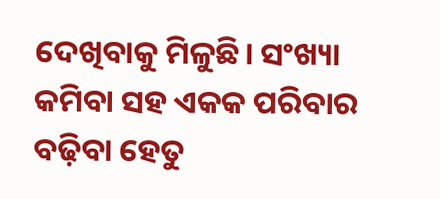ଦେଖିବାକୁ ମିଳୁଛି। ସଂଖ୍ୟା କମିବା ସହ ଏକକ ପରିବାର ବଢ଼ିବା ହେତୁ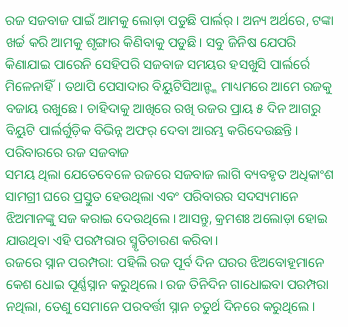ରଜ ସଜବାଜ ପାଇଁ ଆମକୁ ଲୋଡ଼ା ପଡୁଛି ପାର୍ଲର୍। ଅନ୍ୟ ଅର୍ଥରେ, ଟଙ୍କା ଖର୍ଚ୍ଚ କରି ଆମକୁ ଶୃଙ୍ଗାର କିଣିବାକୁ ପଡୁଛି। ସବୁ ଜିନିଷ ଯେପରି କିଣାଯାଇ ପାରେନି ସେହିପରି ସଜବାଜ ସମୟର ହସଖୁସି ପାର୍ଲର୍ରେ ମିଳେନାହିଁ। ତଥାପି ପେସାଦାର ବିୟୁଟିସିଆନ୍ଙ୍କ ମାଧ୍ୟମରେ ଆମେ ରଜକୁ ବଜାୟ ରଖୁଛେ। ଚାହିଦାକୁ ଆଖିରେ ରଖି ରଜର ପ୍ରାୟ ୫ ଦିନ ଆଗରୁ ବିୟୁଟି ପାର୍ଲର୍ଗୁଡ଼ିକ ବିଭିନ୍ନ ଅଫର୍ ଦେବା ଆରମ୍ଭ କରିଦେଉଛନ୍ତି।
ପରିବାରରେ ରଜ ସଜବାଜ
ସମୟ ଥିଲା ଯେତେବେଳେ ରଜରେ ସଜବାଜ ଲାଗି ବ୍ୟବହୃତ ଅଧିକାଂଶ ସାମଗ୍ରୀ ଘରେ ପ୍ରସ୍ତୁତ ହେଉଥିଲା ଏବଂ ପରିବାରର ସଦସ୍ୟମାନେ ଝିଅମାନଙ୍କୁ ସଜ କରାଇ ଦେଉଥିଲେ। ଆସନ୍ତୁ, କ୍ରମଶଃ ଅଲୋଡ଼ା ହୋଇ ଯାଉଥିବା ଏହି ପରମ୍ପରାର ସ୍ମୃତିଚାରଣ କରିବା।
ରଜରେ ସ୍ନାନ ପରମ୍ପରା: ପହିଲି ରଜ ପୂର୍ବ ଦିନ ଘରର ଝିଅବୋହୂମାନେ କେଶ ଧୋଇ ପୂର୍ଣ୍ଣସ୍ନାନ କରୁଥିଲେ। ରଜ ତିନିଦିନ ଗାଧୋଇବା ପରମ୍ପରା ନଥିଲା, ତେଣୁ ସେମାନେ ପରବର୍ତ୍ତୀ ସ୍ନାନ ଚତୁର୍ଥ ଦିନରେ କରୁଥିଲେ।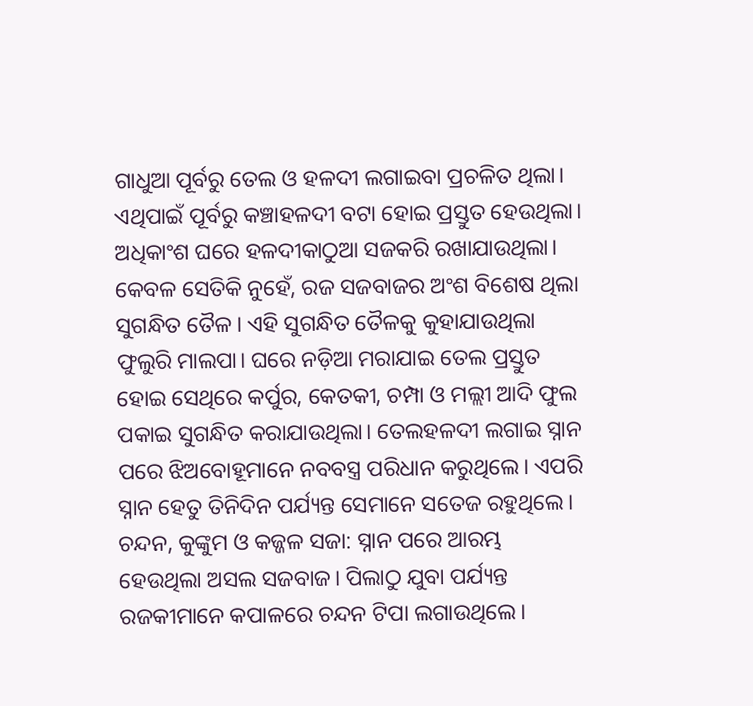ଗାଧୁଆ ପୂର୍ବରୁ ତେଲ ଓ ହଳଦୀ ଲଗାଇବା ପ୍ରଚଳିତ ଥିଲା। ଏଥିପାଇଁ ପୂର୍ବରୁ କଞ୍ଚାହଳଦୀ ବଟା ହୋଇ ପ୍ରସ୍ତୁତ ହେଉଥିଲା। ଅଧିକାଂଶ ଘରେ ହଳଦୀକାଠୁଆ ସଜକରି ରଖାଯାଉଥିଲା। କେବଳ ସେତିକି ନୁହେଁ, ରଜ ସଜବାଜର ଅଂଶ ବିଶେଷ ଥିଲା ସୁଗନ୍ଧିତ ତୈଳ। ଏହି ସୁଗନ୍ଧିତ ତୈଳକୁ କୁହାଯାଉଥିଲା ଫୁଲୁରି ମାଲପା। ଘରେ ନଡ଼ିଆ ମରାଯାଇ ତେଲ ପ୍ରସ୍ତୁତ ହୋଇ ସେଥିରେ କର୍ପୁର, କେତକୀ, ଚମ୍ପା ଓ ମଲ୍ଲୀ ଆଦି ଫୁଲ ପକାଇ ସୁଗନ୍ଧିତ କରାଯାଉଥିଲା। ତେଲହଳଦୀ ଲଗାଇ ସ୍ନାନ ପରେ ଝିଅବୋହୂମାନେ ନବବସ୍ତ୍ର ପରିଧାନ କରୁଥିଲେ। ଏପରି ସ୍ନାନ ହେତୁ ତିନିଦିନ ପର୍ଯ୍ୟନ୍ତ ସେମାନେ ସତେଜ ରହୁଥିଲେ। ଚନ୍ଦନ, କୁଙ୍କୁମ ଓ କଜ୍ଜଳ ସଜା: ସ୍ନାନ ପରେ ଆରମ୍ଭ ହେଉଥିଲା ଅସଲ ସଜବାଜ। ପିଲାଠୁ ଯୁବା ପର୍ଯ୍ୟନ୍ତ ରଜକୀମାନେ କପାଳରେ ଚନ୍ଦନ ଟିପା ଲଗାଉଥିଲେ।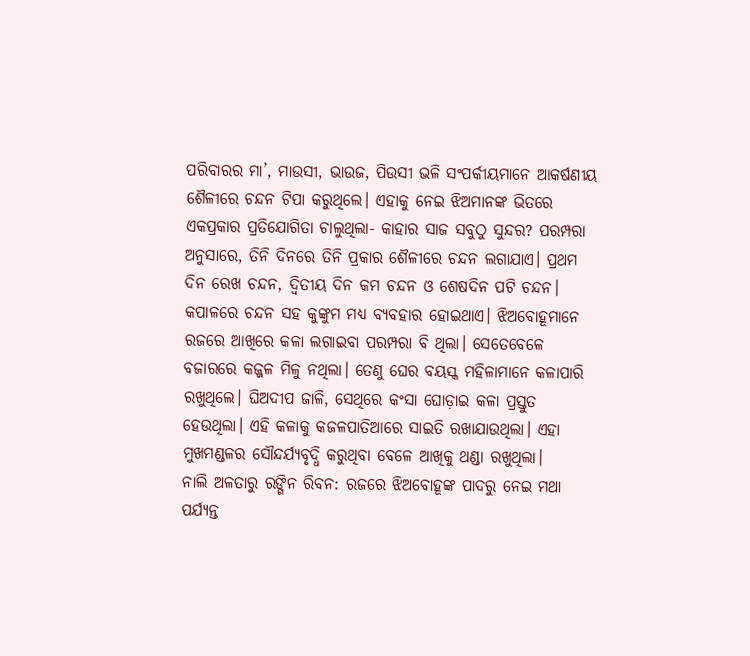ପରିବାରର ମା’, ମାଉସୀ, ଭାଉଜ, ପିଉସୀ ଭଳି ସଂପର୍କୀୟମାନେ ଆକର୍ଷଣୀୟ ଶୈଳୀରେ ଚନ୍ଦନ ଟିପା କରୁଥିଲେ। ଏହାକୁ ନେଇ ଝିଅମାନଙ୍କ ଭିତରେ ଏକପ୍ରକାର ପ୍ରତିଯୋଗିତା ଚାଲୁଥିଲା- କାହାର ସାଜ ସବୁଠୁ ସୁନ୍ଦର? ପରମ୍ପରା ଅନୁସାରେ, ତିନି ଦିନରେ ତିନି ପ୍ରକାର ଶୈଳୀରେ ଚନ୍ଦନ ଲଗାଯାଏ। ପ୍ରଥମ ଦିନ ରେଖ ଚନ୍ଦନ, ଦ୍ବିତୀୟ ଦିନ କମ ଚନ୍ଦନ ଓ ଶେଷଦିନ ପଟି ଚନ୍ଦନ। କପାଳରେ ଚନ୍ଦନ ସହ କୁଙ୍କୁମ ମଧ୍ୟ ବ୍ୟବହାର ହୋଇଥାଏ। ଝିଅବୋହୂମାନେ ରଜରେ ଆଖିରେ କଳା ଲଗାଇବା ପରମ୍ପରା ବି ଥିଲା। ସେତେବେଳେ ବଜାରରେ କଜ୍ଜଳ ମିଳୁ ନଥିଲା। ତେଣୁ ଘେର ବୟସ୍କ ମହିଳାମାନେ କଳାପାରି ରଖୁଥିଲେ। ଘିଅଦୀପ ଜାଳି, ସେଥିରେ କଂସା ଘୋଡ଼ାଇ କଳା ପ୍ରସ୍ତୁତ ହେଉଥିଲା। ଏହି କଳାକୁ କଜଳପାତିଆରେ ସାଇତି ରଖାଯାଉଥିଲା। ଏହା ମୁଖମଣ୍ଡଳର ସୌନ୍ଦର୍ଯ୍ୟବୃଦ୍ଧି କରୁଥିବା ବେଳେ ଆଖିକୁ ଥଣ୍ଡା ରଖୁଥିଲା।
ନାଲି ଅଳତାରୁ ରଙ୍ଗିନ ରିବନ: ରଜରେ ଝିଅବୋହୂଙ୍କ ପାଦରୁ ନେଇ ମଥା ପର୍ଯ୍ୟନ୍ତ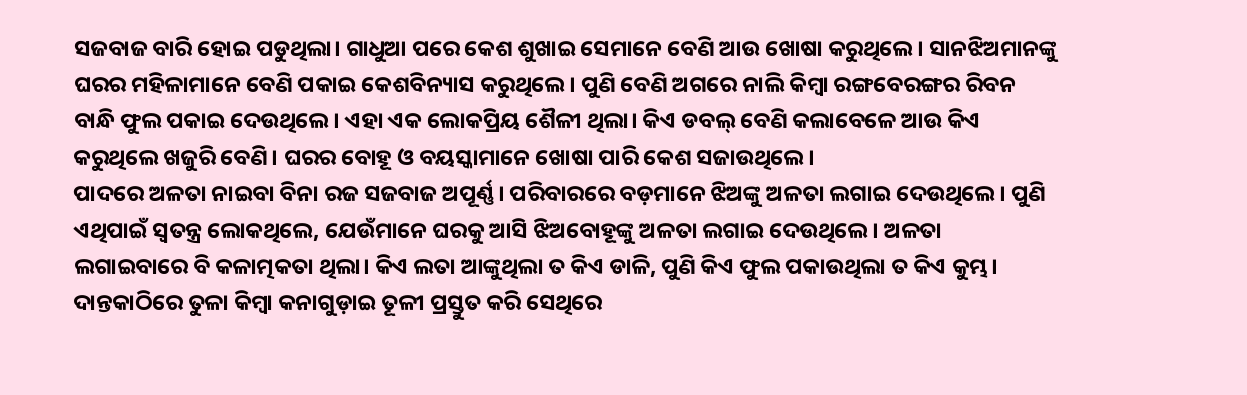ସଜବାଜ ବାରି ହୋଇ ପଡୁଥିଲା। ଗାଧୁଆ ପରେ କେଶ ଶୁଖାଇ ସେମାନେ ବେଣି ଆଉ ଖୋଷା କରୁଥିଲେ। ସାନଝିଅମାନଙ୍କୁ ଘରର ମହିଳାମାନେ ବେଣି ପକାଇ କେଶବିନ୍ୟାସ କରୁଥିଲେ। ପୁଣି ବେଣି ଅଗରେ ନାଲି କିମ୍ବା ରଙ୍ଗବେରଙ୍ଗର ରିବନ ବାନ୍ଧି ଫୁଲ ପକାଇ ଦେଉଥିଲେ। ଏହା ଏକ ଲୋକପ୍ରିୟ ଶୈଳୀ ଥିଲା। କିଏ ଡବଲ୍ ବେଣି କଲାବେଳେ ଆଉ କିଏ କରୁଥିଲେ ଖଜୁରି ବେଣି। ଘରର ବୋହୂ ଓ ବୟସ୍କାମାନେ ଖୋଷା ପାରି କେଶ ସଜାଉଥିଲେ।
ପାଦରେ ଅଳତା ନାଇବା ବିନା ରଜ ସଜବାଜ ଅପୂର୍ଣ୍ଣ। ପରିବାରରେ ବଡ଼ମାନେ ଝିଅଙ୍କୁ ଅଳତା ଲଗାଇ ଦେଉଥିଲେ। ପୁଣି ଏଥିପାଇଁ ସ୍ବତନ୍ତ୍ର ଲୋକଥିଲେ, ଯେଉଁମାନେ ଘରକୁ ଆସି ଝିଅବୋହୂଙ୍କୁ ଅଳତା ଲଗାଇ ଦେଉଥିଲେ। ଅଳତା ଲଗାଇବାରେ ବି କଳାତ୍ମକତା ଥିଲା। କିଏ ଲତା ଆଙ୍କୁଥିଲା ତ କିଏ ଡାଳି, ପୁଣି କିଏ ଫୁଲ ପକାଉଥିଲା ତ କିଏ କୁମ୍ଭ। ଦାନ୍ତକାଠିରେ ତୁଳା କିମ୍ବା କନାଗୁଡ଼ାଇ ତୂଳୀ ପ୍ରସ୍ତୁତ କରି ସେଥିରେ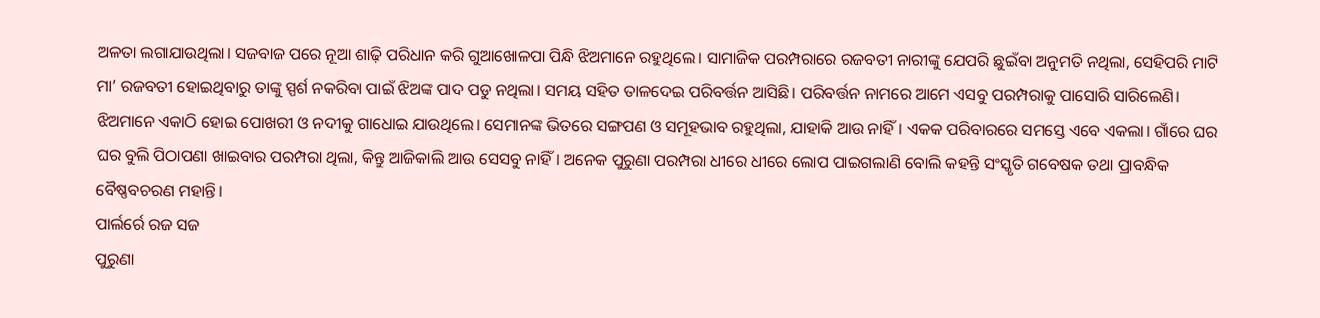ଅଳତା ଲଗାଯାଉଥିଲା। ସଜବାଜ ପରେ ନୂଆ ଶାଢ଼ି ପରିଧାନ କରି ଗୁଆଖୋଳପା ପିନ୍ଧି ଝିଅମାନେ ରହୁଥିଲେ। ସାମାଜିକ ପରମ୍ପରାରେ ରଜବତୀ ନାରୀଙ୍କୁ ଯେପରି ଛୁଇଁବା ଅନୁମତି ନଥିଲା, ସେହିପରି ମାଟି ମା’ ରଜବତୀ ହୋଇଥିବାରୁ ତାଙ୍କୁ ସ୍ପର୍ଶ ନକରିବା ପାଇଁ ଝିଅଙ୍କ ପାଦ ପଡୁ ନଥିଲା। ସମୟ ସହିତ ତାଳଦେଇ ପରିବର୍ତ୍ତନ ଆସିଛି। ପରିବର୍ତ୍ତନ ନାମରେ ଆମେ ଏସବୁ ପରମ୍ପରାକୁ ପାସୋରି ସାରିଲେଣି। ଝିଅମାନେ ଏକାଠି ହୋଇ ପୋଖରୀ ଓ ନଦୀକୁ ଗାଧୋଇ ଯାଉଥିଲେ। ସେମାନଙ୍କ ଭିତରେ ସଙ୍ଗପଣ ଓ ସମୂହଭାବ ରହୁଥିଲା, ଯାହାକି ଆଉ ନାହିଁ। ଏକକ ପରିବାରରେ ସମସ୍ତେ ଏବେ ଏକଲା। ଗାଁରେ ଘର ଘର ବୁଲି ପିଠାପଣା ଖାଇବାର ପରମ୍ପରା ଥିଲା, କିନ୍ତୁ ଆଜିକାଲି ଆଉ ସେସବୁ ନାହିଁ। ଅନେକ ପୁରୁଣା ପରମ୍ପରା ଧୀରେ ଧୀରେ ଲୋପ ପାଇଗଲାଣି ବୋଲି କହନ୍ତି ସଂସ୍କୃତି ଗବେଷକ ତଥା ପ୍ରାବନ୍ଧିକ ବୈଷ୍ଣବଚରଣ ମହାନ୍ତି।
ପାର୍ଲର୍ରେ ରଜ ସଜ
ପୁରୁଣା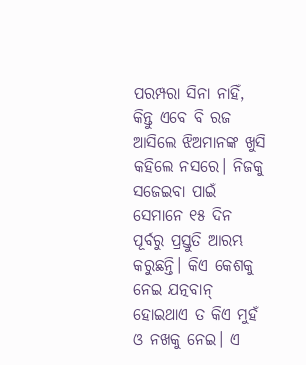ପରମ୍ପରା ସିନା ନାହିଁ, କିନ୍ତୁ ଏବେ ବି ରଜ ଆସିଲେ ଝିଅମାନଙ୍କ ଖୁସି କହିଲେ ନସରେ। ନିଜକୁ ସଜେଇବା ପାଇଁ ସେମାନେ ୧୫ ଦିନ ପୂର୍ବରୁ ପ୍ରସ୍ତୁତି ଆରମ୍ଭ କରୁଛନ୍ତି। କିଏ କେଶକୁ ନେଇ ଯତ୍ନବାନ୍ ହୋଇଥାଏ ତ କିଏ ମୁହଁ ଓ ନଖକୁ ନେଇ। ଏ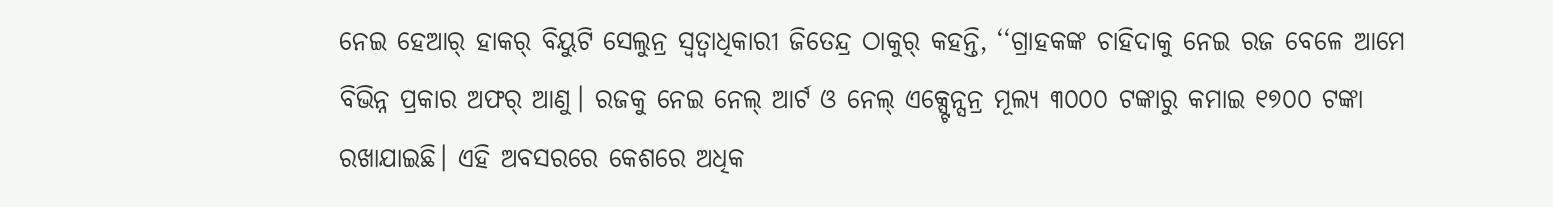ନେଇ ହେଆର୍ ହାକର୍ ବିୟୁଟି ସେଲୁନ୍ର ସ୍ବତ୍ବାଧିକାରୀ ଜିତେନ୍ଦ୍ର ଠାକୁର୍ କହନ୍ତି, ‘‘ଗ୍ରାହକଙ୍କ ଚାହିଦାକୁ ନେଇ ରଜ ବେଳେ ଆମେ ବିଭିନ୍ନ ପ୍ରକାର ଅଫର୍ ଆଣୁ। ରଜକୁ ନେଇ ନେଲ୍ ଆର୍ଟ ଓ ନେଲ୍ ଏକ୍ସ୍ଟେନ୍ସନ୍ର ମୂଲ୍ୟ ୩୦୦୦ ଟଙ୍କାରୁ କମାଇ ୧୭୦୦ ଟଙ୍କା ରଖାଯାଇଛି। ଏହି ଅବସରରେ କେଶରେ ଅଧିକ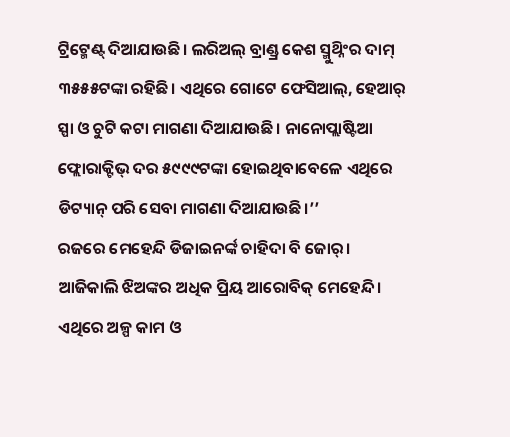ଟ୍ରିଟ୍ମେଣ୍ଟ୍ ଦିଆଯାଉଛି। ଲରିଅଲ୍ ବ୍ରାଣ୍ଡ୍ର କେଶ ସ୍ମୁଥ୍ନିଂର ଦାମ୍ ୩୫୫୫ଟଙ୍କା ରହିଛି। ଏଥିରେ ଗୋଟେ ଫେସିଆଲ୍, ହେଆର୍ ସ୍ପା ଓ ଚୁଟି କଟା ମାଗଣା ଦିଆଯାଉଛି। ନାନୋପ୍ଲାଷ୍ଟିଆ ଫ୍ଲୋରାକ୍ଟିଭ୍ ଦର ୫୯୯୯ଟଙ୍କା ହୋଇଥିବାବେଳେ ଏଥିରେ ଡିଟ୍ୟାନ୍ ପରି ସେବା ମାଗଣା ଦିଆଯାଉଛି।’’
ରଜରେ ମେହେନ୍ଦି ଡିଜାଇନର୍ଙ୍କ ଚାହିଦା ବି ଜୋର୍। ଆଜିକାଲି ଝିଅଙ୍କର ଅଧିକ ପ୍ରିୟ ଆରୋବିକ୍ ମେହେନ୍ଦି। ଏଥିରେ ଅଳ୍ପ କାମ ଓ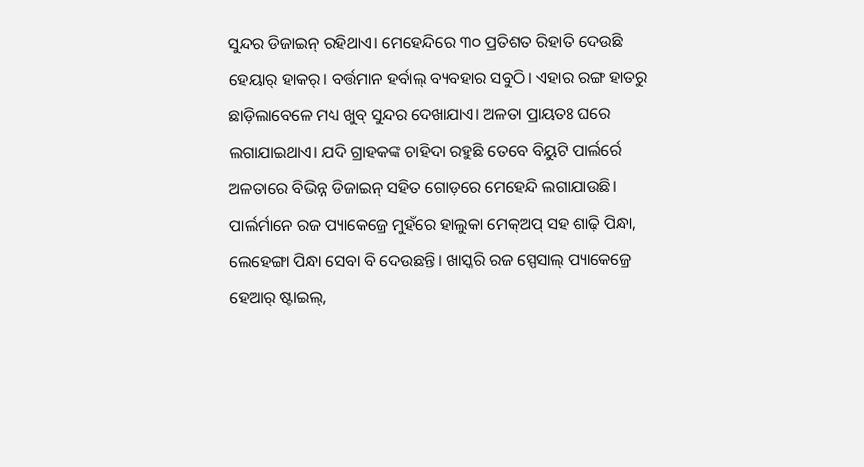ସୁନ୍ଦର ଡିଜାଇନ୍ ରହିଥାଏ। ମେହେନ୍ଦିରେ ୩୦ ପ୍ରତିଶତ ରିହାତି ଦେଉଛି ହେୟାର୍ ହାକର୍। ବର୍ତ୍ତମାନ ହର୍ବାଲ୍ ବ୍ୟବହାର ସବୁଠି। ଏହାର ରଙ୍ଗ ହାତରୁ ଛାଡ଼ିଲାବେଳେ ମଧ୍ୟ ଖୁବ୍ ସୁନ୍ଦର ଦେଖାଯାଏ। ଅଳତା ପ୍ରାୟତଃ ଘରେ ଲଗାଯାଇଥାଏ। ଯଦି ଗ୍ରାହକଙ୍କ ଚାହିଦା ରହୁଛି ତେବେ ବିୟୁଟି ପାର୍ଲର୍ରେ ଅଳତାରେ ବିଭିନ୍ନ ଡିଜାଇନ୍ ସହିତ ଗୋଡ଼ରେ ମେହେନ୍ଦି ଲଗାଯାଉଛି। ପାର୍ଲର୍ମାନେ ରଜ ପ୍ୟାକେଜ୍ରେ ମୁହଁରେ ହାଲୁକା ମେକ୍ଅପ୍ ସହ ଶାଢ଼ି ପିନ୍ଧା, ଲେହେଙ୍ଗା ପିନ୍ଧା ସେବା ବି ଦେଉଛନ୍ତି। ଖାସ୍କରି ରଜ ସ୍ପେସାଲ୍ ପ୍ୟାକେଜ୍ରେ ହେଆର୍ ଷ୍ଟାଇଲ୍,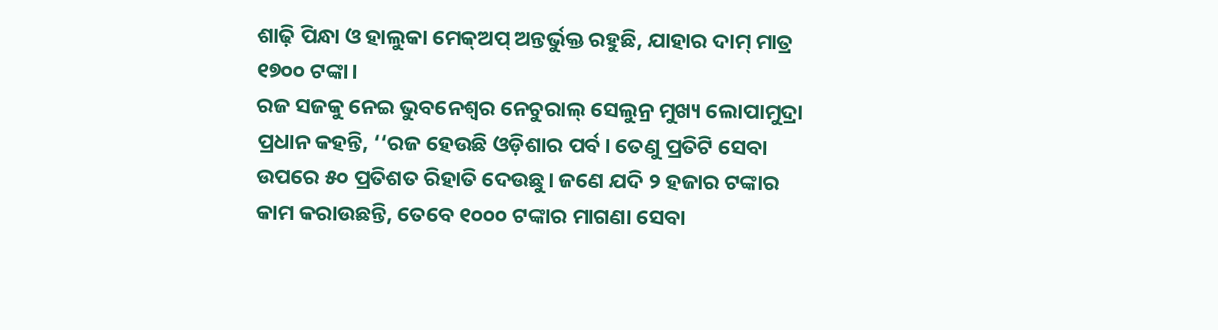ଶାଢ଼ି ପିନ୍ଧା ଓ ହାଲୁକା ମେକ୍ଅପ୍ ଅନ୍ତର୍ଭୁକ୍ତ ରହୁଛି, ଯାହାର ଦାମ୍ ମାତ୍ର ୧୭୦୦ ଟଙ୍କା।
ରଜ ସଜକୁ ନେଇ ଭୁବନେଶ୍ବର ନେଚୁରାଲ୍ ସେଲୁନ୍ର ମୁଖ୍ୟ ଲୋପାମୁଦ୍ରା ପ୍ରଧାନ କହନ୍ତି, ‘‘ରଜ ହେଉଛି ଓଡ଼ିଶାର ପର୍ବ। ତେଣୁ ପ୍ରତିଟି ସେବା ଉପରେ ୫୦ ପ୍ରତିଶତ ରିହାତି ଦେଉଛୁ। ଜଣେ ଯଦି ୨ ହଜାର ଟଙ୍କାର କାମ କରାଉଛନ୍ତି, ତେବେ ୧୦୦୦ ଟଙ୍କାର ମାଗଣା ସେବା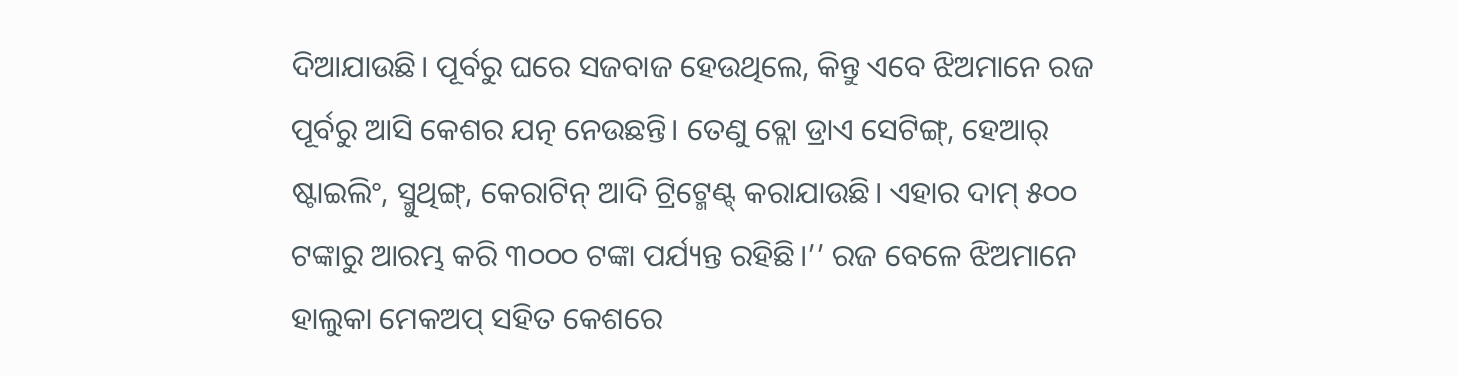ଦିଆଯାଉଛି। ପୂର୍ବରୁ ଘରେ ସଜବାଜ ହେଉଥିଲେ, କିନ୍ତୁ ଏବେ ଝିଅମାନେ ରଜ ପୂର୍ବରୁ ଆସି କେଶର ଯତ୍ନ ନେଉଛନ୍ତି। ତେଣୁ ବ୍ଲୋ ଡ୍ରାଏ ସେଟିଙ୍ଗ୍, ହେଆର୍ ଷ୍ଟାଇଲିଂ, ସ୍ମୁଥିଙ୍ଗ୍, କେରାଟିନ୍ ଆଦି ଟ୍ରିଟ୍ମେଣ୍ଟ୍ କରାଯାଉଛି। ଏହାର ଦାମ୍ ୫୦୦ ଟଙ୍କାରୁ ଆରମ୍ଭ କରି ୩୦୦୦ ଟଙ୍କା ପର୍ଯ୍ୟନ୍ତ ରହିଛି।’’ ରଜ ବେଳେ ଝିଅମାନେ ହାଲୁକା ମେକଅପ୍ ସହିତ କେଶରେ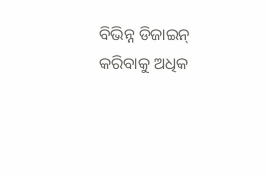ବିଭିନ୍ନ ଡିଜାଇନ୍ କରିବାକୁ ଅଧିକ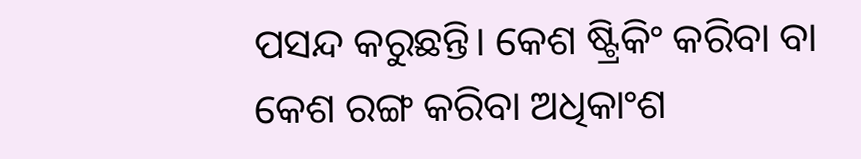ପସନ୍ଦ କରୁଛନ୍ତି। କେଶ ଷ୍ଟ୍ରିକିଂ କରିବା ବା କେଶ ରଙ୍ଗ କରିବା ଅଧିକାଂଶ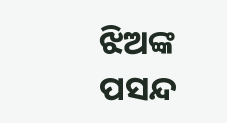ଝିଅଙ୍କ ପସନ୍ଦ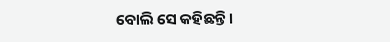ବୋଲି ସେ କହିଛନ୍ତି।